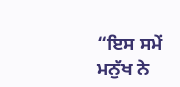“ਇਸ ਸਮੇਂ ਮਨੁੱਖ ਨੇ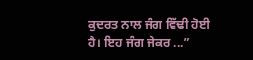ਕੁਦਰਤ ਨਾਲ ਜੰਗ ਵਿੱਢੀ ਹੋਈ ਹੈ। ਇਹ ਜੰਗ ਜੇਕਰ ...”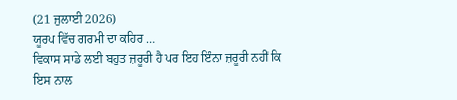(21 ਜੁਲਾਈ 2026)
ਯੂਰਪ ਵਿੱਚ ਗਰਮੀ ਦਾ ਕਹਿਰ …
ਵਿਕਾਸ ਸਾਡੇ ਲਈ ਬਹੁਤ ਜ਼ਰੂਰੀ ਹੈ ਪਰ ਇਹ ਇੰਨਾ ਜ਼ਰੂਰੀ ਨਹੀਂ ਕਿ ਇਸ ਨਾਲ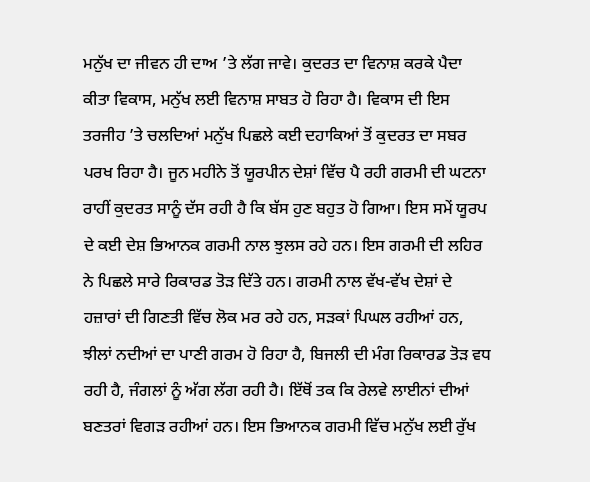ਮਨੁੱਖ ਦਾ ਜੀਵਨ ਹੀ ਦਾਅ ’ਤੇ ਲੱਗ ਜਾਵੇ। ਕੁਦਰਤ ਦਾ ਵਿਨਾਸ਼ ਕਰਕੇ ਪੈਦਾ ਕੀਤਾ ਵਿਕਾਸ, ਮਨੁੱਖ ਲਈ ਵਿਨਾਸ਼ ਸਾਬਤ ਹੋ ਰਿਹਾ ਹੈ। ਵਿਕਾਸ ਦੀ ਇਸ ਤਰਜੀਹ ’ਤੇ ਚਲਦਿਆਂ ਮਨੁੱਖ ਪਿਛਲੇ ਕਈ ਦਹਾਕਿਆਂ ਤੋਂ ਕੁਦਰਤ ਦਾ ਸਬਰ ਪਰਖ ਰਿਹਾ ਹੈ। ਜੂਨ ਮਹੀਨੇ ਤੋਂ ਯੂਰਪੀਨ ਦੇਸ਼ਾਂ ਵਿੱਚ ਪੈ ਰਹੀ ਗਰਮੀ ਦੀ ਘਟਨਾ ਰਾਹੀਂ ਕੁਦਰਤ ਸਾਨੂੰ ਦੱਸ ਰਹੀ ਹੈ ਕਿ ਬੱਸ ਹੁਣ ਬਹੁਤ ਹੋ ਗਿਆ। ਇਸ ਸਮੇਂ ਯੂਰਪ ਦੇ ਕਈ ਦੇਸ਼ ਭਿਆਨਕ ਗਰਮੀ ਨਾਲ ਝੁਲਸ ਰਹੇ ਹਨ। ਇਸ ਗਰਮੀ ਦੀ ਲਹਿਰ ਨੇ ਪਿਛਲੇ ਸਾਰੇ ਰਿਕਾਰਡ ਤੋੜ ਦਿੱਤੇ ਹਨ। ਗਰਮੀ ਨਾਲ ਵੱਖ-ਵੱਖ ਦੇਸ਼ਾਂ ਦੇ ਹਜ਼ਾਰਾਂ ਦੀ ਗਿਣਤੀ ਵਿੱਚ ਲੋਕ ਮਰ ਰਹੇ ਹਨ, ਸੜਕਾਂ ਪਿਘਲ ਰਹੀਆਂ ਹਨ, ਝੀਲਾਂ ਨਦੀਆਂ ਦਾ ਪਾਣੀ ਗਰਮ ਹੋ ਰਿਹਾ ਹੈ, ਬਿਜਲੀ ਦੀ ਮੰਗ ਰਿਕਾਰਡ ਤੋੜ ਵਧ ਰਹੀ ਹੈ, ਜੰਗਲਾਂ ਨੂੰ ਅੱਗ ਲੱਗ ਰਹੀ ਹੈ। ਇੱਥੋਂ ਤਕ ਕਿ ਰੇਲਵੇ ਲਾਈਨਾਂ ਦੀਆਂ ਬਣਤਰਾਂ ਵਿਗੜ ਰਹੀਆਂ ਹਨ। ਇਸ ਭਿਆਨਕ ਗਰਮੀ ਵਿੱਚ ਮਨੁੱਖ ਲਈ ਰੁੱਖ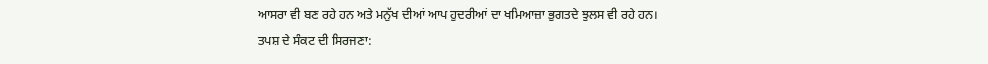ਆਸਰਾ ਵੀ ਬਣ ਰਹੇ ਹਨ ਅਤੇ ਮਨੁੱਖ ਦੀਆਂ ਆਪ ਹੁਦਰੀਆਂ ਦਾ ਖਮਿਆਜ਼ਾ ਭੁਗਤਦੇ ਝੁਲਸ ਵੀ ਰਹੇ ਹਨ।
ਤਪਸ਼ ਦੇ ਸੰਕਟ ਦੀ ਸਿਰਜਣਾ: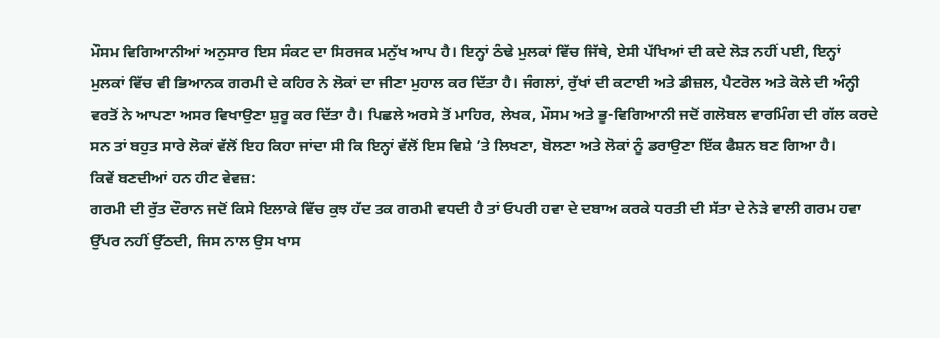ਮੌਸਮ ਵਿਗਿਆਨੀਆਂ ਅਨੁਸਾਰ ਇਸ ਸੰਕਟ ਦਾ ਸਿਰਜਕ ਮਨੁੱਖ ਆਪ ਹੈ। ਇਨ੍ਹਾਂ ਠੰਢੇ ਮੁਲਕਾਂ ਵਿੱਚ ਜਿੱਥੇ, ਏਸੀ ਪੱਖਿਆਂ ਦੀ ਕਦੇ ਲੋੜ ਨਹੀਂ ਪਈ, ਇਨ੍ਹਾਂ ਮੁਲਕਾਂ ਵਿੱਚ ਵੀ ਭਿਆਨਕ ਗਰਮੀ ਦੇ ਕਹਿਰ ਨੇ ਲੋਕਾਂ ਦਾ ਜੀਣਾ ਮੁਹਾਲ ਕਰ ਦਿੱਤਾ ਹੈ। ਜੰਗਲਾਂ, ਰੁੱਖਾਂ ਦੀ ਕਟਾਈ ਅਤੇ ਡੀਜ਼ਲ, ਪੈਟਰੋਲ ਅਤੇ ਕੋਲੇ ਦੀ ਅੰਨ੍ਹੀ ਵਰਤੋਂ ਨੇ ਆਪਣਾ ਅਸਰ ਵਿਖਾਉਣਾ ਸ਼ੁਰੂ ਕਰ ਦਿੱਤਾ ਹੈ। ਪਿਛਲੇ ਅਰਸੇ ਤੋਂ ਮਾਹਿਰ, ਲੇਖਕ, ਮੌਸਮ ਅਤੇ ਭੂ-ਵਿਗਿਆਨੀ ਜਦੋਂ ਗਲੋਬਲ ਵਾਰਮਿੰਗ ਦੀ ਗੱਲ ਕਰਦੇ ਸਨ ਤਾਂ ਬਹੁਤ ਸਾਰੇ ਲੋਕਾਂ ਵੱਲੋਂ ਇਹ ਕਿਹਾ ਜਾਂਦਾ ਸੀ ਕਿ ਇਨ੍ਹਾਂ ਵੱਲੋਂ ਇਸ ਵਿਸ਼ੇ ’ਤੇ ਲਿਖਣਾ, ਬੋਲਣਾ ਅਤੇ ਲੋਕਾਂ ਨੂੰ ਡਰਾਉਣਾ ਇੱਕ ਫੈਸ਼ਨ ਬਣ ਗਿਆ ਹੈ।
ਕਿਵੇਂ ਬਣਦੀਆਂ ਹਨ ਹੀਟ ਵੇਵਜ਼:
ਗਰਮੀ ਦੀ ਰੁੱਤ ਦੌਰਾਨ ਜਦੋਂ ਕਿਸੇ ਇਲਾਕੇ ਵਿੱਚ ਕੁਝ ਹੱਦ ਤਕ ਗਰਮੀ ਵਧਦੀ ਹੈ ਤਾਂ ਓਪਰੀ ਹਵਾ ਦੇ ਦਬਾਅ ਕਰਕੇ ਧਰਤੀ ਦੀ ਸੱਤਾ ਦੇ ਨੇੜੇ ਵਾਲੀ ਗਰਮ ਹਵਾ ਉੱਪਰ ਨਹੀਂ ਉੱਠਦੀ, ਜਿਸ ਨਾਲ ਉਸ ਖਾਸ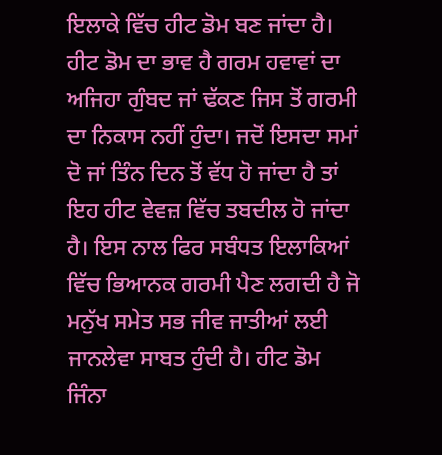ਇਲਾਕੇ ਵਿੱਚ ਹੀਟ ਡੋਮ ਬਣ ਜਾਂਦਾ ਹੈ। ਹੀਟ ਡੋਮ ਦਾ ਭਾਵ ਹੈ ਗਰਮ ਹਵਾਵਾਂ ਦਾ ਅਜਿਹਾ ਗੁੰਬਦ ਜਾਂ ਢੱਕਣ ਜਿਸ ਤੋਂ ਗਰਮੀ ਦਾ ਨਿਕਾਸ ਨਹੀਂ ਹੁੰਦਾ। ਜਦੋਂ ਇਸਦਾ ਸਮਾਂ ਦੋ ਜਾਂ ਤਿੰਨ ਦਿਨ ਤੋਂ ਵੱਧ ਹੋ ਜਾਂਦਾ ਹੈ ਤਾਂ ਇਹ ਹੀਟ ਵੇਵਜ਼ ਵਿੱਚ ਤਬਦੀਲ ਹੋ ਜਾਂਦਾ ਹੈ। ਇਸ ਨਾਲ ਫਿਰ ਸਬੰਧਤ ਇਲਾਕਿਆਂ ਵਿੱਚ ਭਿਆਨਕ ਗਰਮੀ ਪੈਣ ਲਗਦੀ ਹੈ ਜੋ ਮਨੁੱਖ ਸਮੇਤ ਸਭ ਜੀਵ ਜਾਤੀਆਂ ਲਈ ਜਾਨਲੇਵਾ ਸਾਬਤ ਹੁੰਦੀ ਹੈ। ਹੀਟ ਡੋਮ ਜਿੰਨਾ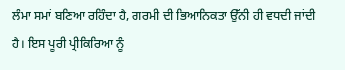ਲੰਮਾ ਸਮਾਂ ਬਣਿਆ ਰਹਿੰਦਾ ਹੈ, ਗਰਮੀ ਦੀ ਭਿਆਨਿਕਤਾ ਉੱਨੀ ਹੀ ਵਧਦੀ ਜਾਂਦੀ ਹੈ। ਇਸ ਪੂਰੀ ਪ੍ਰੀਕਿਰਿਆ ਨੂੰ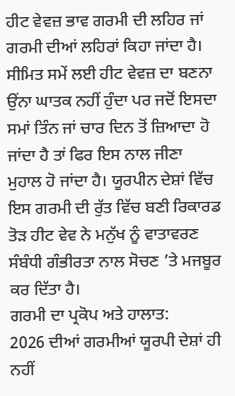ਹੀਟ ਵੇਵਜ਼ ਭਾਵ ਗਰਮੀ ਦੀ ਲਹਿਰ ਜਾਂ ਗਰਮੀ ਦੀਆਂ ਲਹਿਰਾਂ ਕਿਹਾ ਜਾਂਦਾ ਹੈ। ਸੀਮਿਤ ਸਮੇਂ ਲਈ ਹੀਟ ਵੇਵਜ਼ ਦਾ ਬਣਨਾ ਉਂਨਾ ਘਾਤਕ ਨਹੀਂ ਹੁੰਦਾ ਪਰ ਜਦੋਂ ਇਸਦਾ ਸਮਾਂ ਤਿੰਨ ਜਾਂ ਚਾਰ ਦਿਨ ਤੋਂ ਜ਼ਿਆਦਾ ਹੋ ਜਾਂਦਾ ਹੈ ਤਾਂ ਫਿਰ ਇਸ ਨਾਲ ਜੀਣਾ ਮੁਹਾਲ ਹੋ ਜਾਂਦਾ ਹੈ। ਯੂਰਪੀਨ ਦੇਸ਼ਾਂ ਵਿੱਚ ਇਸ ਗਰਮੀ ਦੀ ਰੁੱਤ ਵਿੱਚ ਬਣੀ ਰਿਕਾਰਡ ਤੋੜ ਹੀਟ ਵੇਵ ਨੇ ਮਨੁੱਖ ਨੂੰ ਵਾਤਾਵਰਣ ਸੰਬੰਧੀ ਗੰਭੀਰਤਾ ਨਾਲ ਸੋਚਣ ’ਤੇ ਮਜਬੂਰ ਕਰ ਦਿੱਤਾ ਹੈ।
ਗਰਮੀ ਦਾ ਪ੍ਰਕੋਪ ਅਤੇ ਹਾਲਾਤ:
2026 ਦੀਆਂ ਗਰਮੀਆਂ ਯੂਰਪੀ ਦੇਸ਼ਾਂ ਹੀ ਨਹੀਂ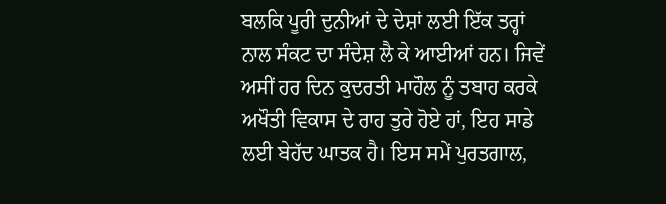ਬਲਕਿ ਪੂਰੀ ਦੁਨੀਆਂ ਦੇ ਦੇਸ਼ਾਂ ਲਈ ਇੱਕ ਤਰ੍ਹਾਂ ਨਾਲ ਸੰਕਟ ਦਾ ਸੰਦੇਸ਼ ਲੈ ਕੇ ਆਈਆਂ ਹਨ। ਜਿਵੇਂ ਅਸੀਂ ਹਰ ਦਿਨ ਕੁਦਰਤੀ ਮਾਹੌਲ ਨੂੰ ਤਬਾਹ ਕਰਕੇ ਅਖੌਤੀ ਵਿਕਾਸ ਦੇ ਰਾਹ ਤੁਰੇ ਹੋਏ ਹਾਂ, ਇਹ ਸਾਡੇ ਲਈ ਬੇਹੱਦ ਘਾਤਕ ਹੈ। ਇਸ ਸਮੇਂ ਪੁਰਤਗਾਲ,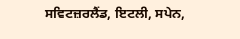ਸਵਿਟਜ਼ਰਲੈਂਡ, ਇਟਲੀ, ਸਪੇਨ,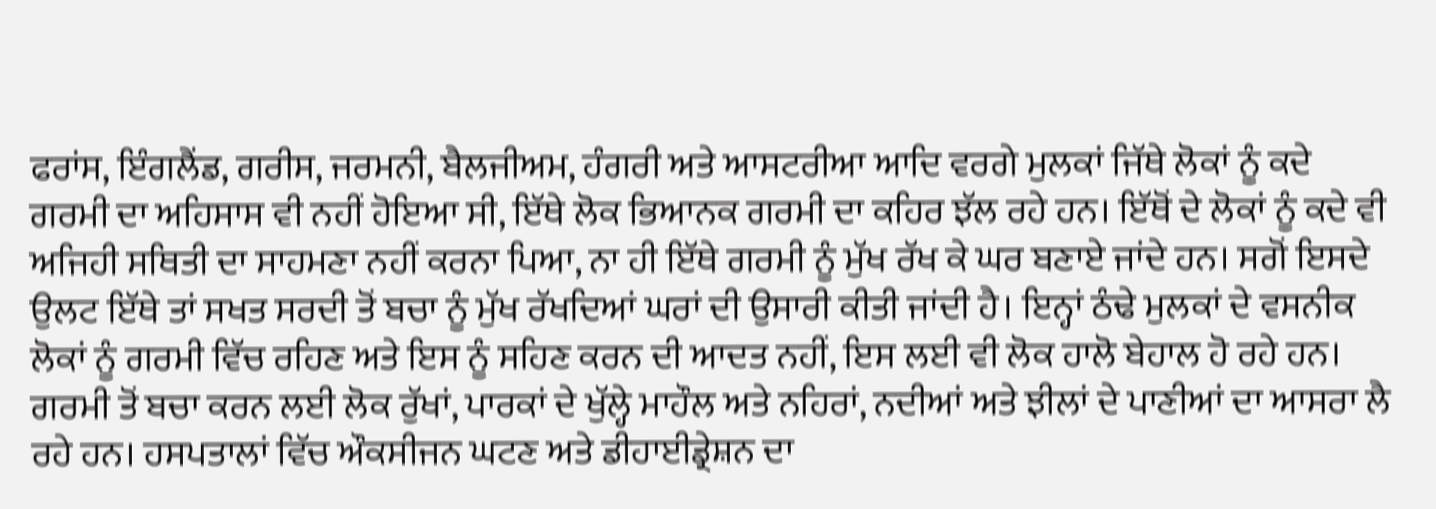ਫਰਾਂਸ, ਇੰਗਲੈਂਡ, ਗਰੀਸ, ਜਰਮਨੀ, ਬੈਲਜੀਅਮ, ਹੰਗਰੀ ਅਤੇ ਆਸਟਰੀਆ ਆਦਿ ਵਰਗੇ ਮੁਲਕਾਂ ਜਿੱਥੇ ਲੋਕਾਂ ਨੂੰ ਕਦੇ ਗਰਮੀ ਦਾ ਅਹਿਸਾਸ ਵੀ ਨਹੀਂ ਹੋਇਆ ਸੀ, ਇੱਥੇ ਲੋਕ ਭਿਆਨਕ ਗਰਮੀ ਦਾ ਕਹਿਰ ਝੱਲ ਰਹੇ ਹਨ। ਇੱਥੋਂ ਦੇ ਲੋਕਾਂ ਨੂੰ ਕਦੇ ਵੀ ਅਜਿਹੀ ਸਥਿਤੀ ਦਾ ਸਾਹਮਣਾ ਨਹੀਂ ਕਰਨਾ ਪਿਆ, ਨਾ ਹੀ ਇੱਥੇ ਗਰਮੀ ਨੂੰ ਮੁੱਖ ਰੱਖ ਕੇ ਘਰ ਬਣਾਏ ਜਾਂਦੇ ਹਨ। ਸਗੋਂ ਇਸਦੇ ਉਲਟ ਇੱਥੇ ਤਾਂ ਸਖਤ ਸਰਦੀ ਤੋਂ ਬਚਾ ਨੂੰ ਮੁੱਖ ਰੱਖਦਿਆਂ ਘਰਾਂ ਦੀ ਉਸਾਰੀ ਕੀਤੀ ਜਾਂਦੀ ਹੈ। ਇਨ੍ਹਾਂ ਠੰਢੇ ਮੁਲਕਾਂ ਦੇ ਵਸਨੀਕ ਲੋਕਾਂ ਨੂੰ ਗਰਮੀ ਵਿੱਚ ਰਹਿਣ ਅਤੇ ਇਸ ਨੂੰ ਸਹਿਣ ਕਰਨ ਦੀ ਆਦਤ ਨਹੀਂ, ਇਸ ਲਈ ਵੀ ਲੋਕ ਹਾਲੋ ਬੇਹਾਲ ਹੋ ਰਹੇ ਹਨ। ਗਰਮੀ ਤੋਂ ਬਚਾ ਕਰਨ ਲਈ ਲੋਕ ਰੁੱਖਾਂ, ਪਾਰਕਾਂ ਦੇ ਖੁੱਲ੍ਹੇ ਮਾਹੌਲ ਅਤੇ ਨਹਿਰਾਂ, ਨਦੀਆਂ ਅਤੇ ਝੀਲਾਂ ਦੇ ਪਾਣੀਆਂ ਦਾ ਆਸਰਾ ਲੈ ਰਹੇ ਹਨ। ਹਸਪਤਾਲਾਂ ਵਿੱਚ ਔਕਸੀਜਨ ਘਟਣ ਅਤੇ ਡੀਹਾਈਡ੍ਰੇਸ਼ਨ ਦਾ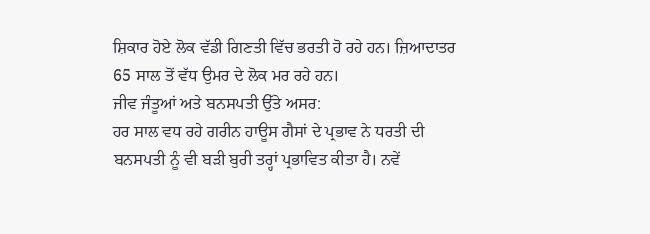ਸ਼ਿਕਾਰ ਹੋਏ ਲੋਕ ਵੱਡੀ ਗਿਣਤੀ ਵਿੱਚ ਭਰਤੀ ਹੋ ਰਹੇ ਹਨ। ਜ਼ਿਆਦਾਤਰ 65 ਸਾਲ ਤੋਂ ਵੱਧ ਉਮਰ ਦੇ ਲੋਕ ਮਰ ਰਹੇ ਹਨ।
ਜੀਵ ਜੰਤੂਆਂ ਅਤੇ ਬਨਸਪਤੀ ਉੱਤੇ ਅਸਰ:
ਹਰ ਸਾਲ ਵਧ ਰਹੇ ਗਰੀਨ ਹਾਊਸ ਗੈਸਾਂ ਦੇ ਪ੍ਰਭਾਵ ਨੇ ਧਰਤੀ ਦੀ ਬਨਸਪਤੀ ਨੂੰ ਵੀ ਬੜੀ ਬੁਰੀ ਤਰ੍ਹਾਂ ਪ੍ਰਭਾਵਿਤ ਕੀਤਾ ਹੈ। ਨਵੇਂ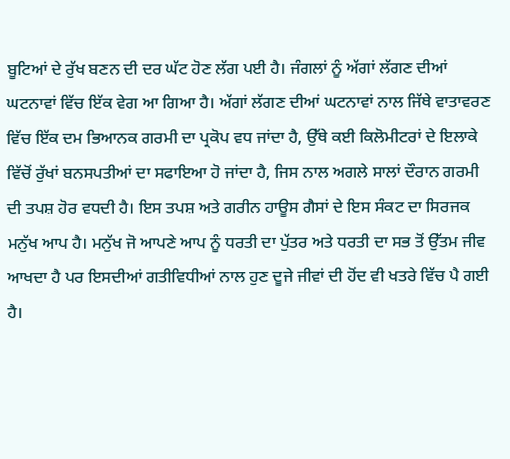ਬੂਟਿਆਂ ਦੇ ਰੁੱਖ ਬਣਨ ਦੀ ਦਰ ਘੱਟ ਹੋਣ ਲੱਗ ਪਈ ਹੈ। ਜੰਗਲਾਂ ਨੂੰ ਅੱਗਾਂ ਲੱਗਣ ਦੀਆਂ ਘਟਨਾਵਾਂ ਵਿੱਚ ਇੱਕ ਵੇਗ ਆ ਗਿਆ ਹੈ। ਅੱਗਾਂ ਲੱਗਣ ਦੀਆਂ ਘਟਨਾਵਾਂ ਨਾਲ ਜਿੱਥੇ ਵਾਤਾਵਰਣ ਵਿੱਚ ਇੱਕ ਦਮ ਭਿਆਨਕ ਗਰਮੀ ਦਾ ਪ੍ਰਕੋਪ ਵਧ ਜਾਂਦਾ ਹੈ, ਉੱਥੇ ਕਈ ਕਿਲੋਮੀਟਰਾਂ ਦੇ ਇਲਾਕੇ ਵਿੱਚੋਂ ਰੁੱਖਾਂ ਬਨਸਪਤੀਆਂ ਦਾ ਸਫਾਇਆ ਹੋ ਜਾਂਦਾ ਹੈ, ਜਿਸ ਨਾਲ ਅਗਲੇ ਸਾਲਾਂ ਦੌਰਾਨ ਗਰਮੀ ਦੀ ਤਪਸ਼ ਹੋਰ ਵਧਦੀ ਹੈ। ਇਸ ਤਪਸ਼ ਅਤੇ ਗਰੀਨ ਹਾਊਸ ਗੈਸਾਂ ਦੇ ਇਸ ਸੰਕਟ ਦਾ ਸਿਰਜਕ ਮਨੁੱਖ ਆਪ ਹੈ। ਮਨੁੱਖ ਜੋ ਆਪਣੇ ਆਪ ਨੂੰ ਧਰਤੀ ਦਾ ਪੁੱਤਰ ਅਤੇ ਧਰਤੀ ਦਾ ਸਭ ਤੋਂ ਉੱਤਮ ਜੀਵ ਆਖਦਾ ਹੈ ਪਰ ਇਸਦੀਆਂ ਗਤੀਵਿਧੀਆਂ ਨਾਲ ਹੁਣ ਦੂਜੇ ਜੀਵਾਂ ਦੀ ਹੋਂਦ ਵੀ ਖਤਰੇ ਵਿੱਚ ਪੈ ਗਈ ਹੈ।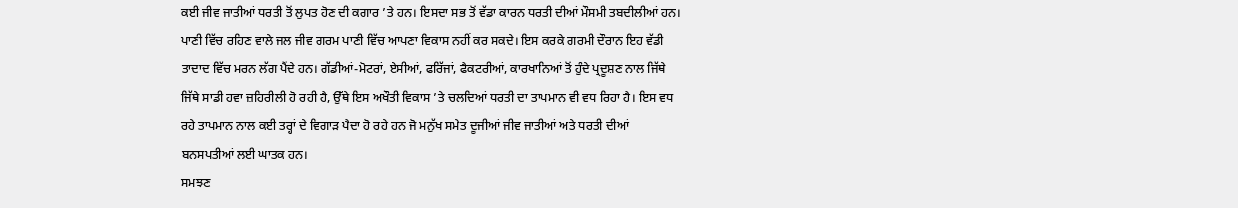ਕਈ ਜੀਵ ਜਾਤੀਆਂ ਧਰਤੀ ਤੋਂ ਲੁਪਤ ਹੋਣ ਦੀ ਕਗਾਰ ’ਤੇ ਹਨ। ਇਸਦਾ ਸਭ ਤੋਂ ਵੱਡਾ ਕਾਰਨ ਧਰਤੀ ਦੀਆਂ ਮੌਸਮੀ ਤਬਦੀਲੀਆਂ ਹਨ। ਪਾਣੀ ਵਿੱਚ ਰਹਿਣ ਵਾਲੇ ਜਲ ਜੀਵ ਗਰਮ ਪਾਣੀ ਵਿੱਚ ਆਪਣਾ ਵਿਕਾਸ ਨਹੀਂ ਕਰ ਸਕਦੇ। ਇਸ ਕਰਕੇ ਗਰਮੀ ਦੌਰਾਨ ਇਹ ਵੱਡੀ ਤਾਦਾਦ ਵਿੱਚ ਮਰਨ ਲੱਗ ਪੈਂਦੇ ਹਨ। ਗੱਡੀਆਂ-ਮੋਟਰਾਂ, ਏਸੀਆਂ, ਫਰਿੱਜਾਂ, ਫੈਕਟਰੀਆਂ, ਕਾਰਖਾਨਿਆਂ ਤੋਂ ਹੁੰਦੇ ਪ੍ਰਦੂਸ਼ਣ ਨਾਲ ਜਿੱਥੇ ਜਿੱਥੇ ਸਾਡੀ ਹਵਾ ਜ਼ਹਿਰੀਲੀ ਹੋ ਰਹੀ ਹੈ, ਉੱਥੇ ਇਸ ਅਖੌਤੀ ਵਿਕਾਸ ’ਤੇ ਚਲਦਿਆਂ ਧਰਤੀ ਦਾ ਤਾਪਮਾਨ ਵੀ ਵਧ ਰਿਹਾ ਹੈ। ਇਸ ਵਧ ਰਹੇ ਤਾਪਮਾਨ ਨਾਲ ਕਈ ਤਰ੍ਹਾਂ ਦੇ ਵਿਗਾੜ ਪੈਦਾ ਹੋ ਰਹੇ ਹਨ ਜੋ ਮਨੁੱਖ ਸਮੇਤ ਦੂਜੀਆਂ ਜੀਵ ਜਾਤੀਆਂ ਅਤੇ ਧਰਤੀ ਦੀਆਂ ਬਨਸਪਤੀਆਂ ਲਈ ਘਾਤਕ ਹਨ।
ਸਮਝਣ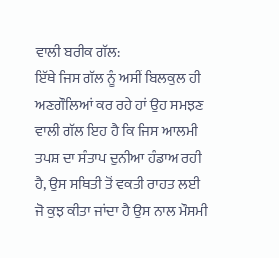ਵਾਲੀ ਬਰੀਕ ਗੱਲ:
ਇੱਥੇ ਜਿਸ ਗੱਲ ਨੂੰ ਅਸੀਂ ਬਿਲਕੁਲ ਹੀ ਅਣਗੌਲਿਆਂ ਕਰ ਰਹੇ ਹਾਂ ਉਹ ਸਮਝਣ ਵਾਲੀ ਗੱਲ ਇਹ ਹੈ ਕਿ ਜਿਸ ਆਲਮੀ ਤਪਸ਼ ਦਾ ਸੰਤਾਪ ਦੁਨੀਆ ਹੰਡਾਅ ਰਹੀ ਹੈ, ਉਸ ਸਥਿਤੀ ਤੋਂ ਵਕਤੀ ਰਾਹਤ ਲਈ ਜੋ ਕੁਝ ਕੀਤਾ ਜਾਂਦਾ ਹੈ ਉਸ ਨਾਲ ਮੌਸਮੀ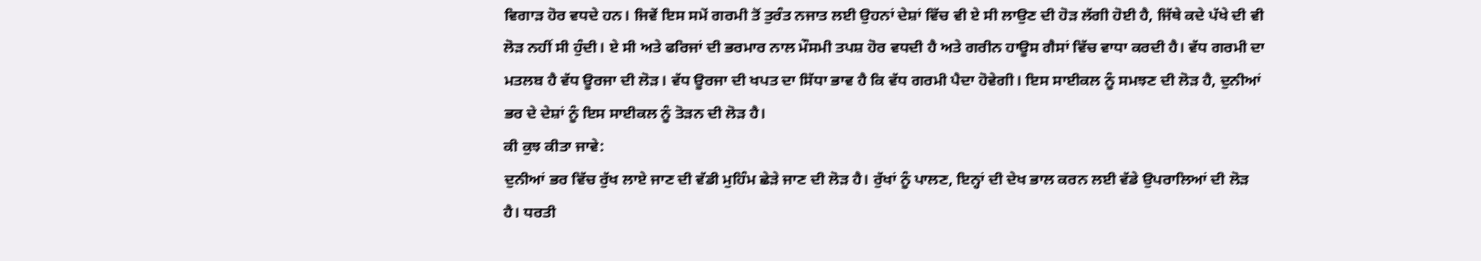ਵਿਗਾੜ ਹੋਰ ਵਧਦੇ ਹਨ। ਜਿਵੇਂ ਇਸ ਸਮੇਂ ਗਰਮੀ ਤੋਂ ਤੁਰੰਤ ਨਜਾਤ ਲਈ ਉਹਨਾਂ ਦੇਸ਼ਾਂ ਵਿੱਚ ਵੀ ਏ ਸੀ ਲਾਉਣ ਦੀ ਹੋੜ ਲੱਗੀ ਹੋਈ ਹੈ, ਜਿੱਥੇ ਕਦੇ ਪੱਖੇ ਦੀ ਵੀ ਲੋੜ ਨਹੀਂ ਸੀ ਹੁੰਦੀ। ਏ ਸੀ ਅਤੇ ਫਰਿਜਾਂ ਦੀ ਭਰਮਾਰ ਨਾਲ ਮੌਸਮੀ ਤਪਸ਼ ਹੋਰ ਵਧਦੀ ਹੈ ਅਤੇ ਗਰੀਨ ਹਾਊਸ ਗੈਸਾਂ ਵਿੱਚ ਵਾਧਾ ਕਰਦੀ ਹੈ। ਵੱਧ ਗਰਮੀ ਦਾ ਮਤਲਬ ਹੈ ਵੱਧ ਊਰਜਾ ਦੀ ਲੋੜ। ਵੱਧ ਊਰਜਾ ਦੀ ਖਪਤ ਦਾ ਸਿੱਧਾ ਭਾਵ ਹੈ ਕਿ ਵੱਧ ਗਰਮੀ ਪੈਦਾ ਹੋਵੇਗੀ। ਇਸ ਸਾਈਕਲ ਨੂੰ ਸਮਝਣ ਦੀ ਲੋੜ ਹੈ, ਦੁਨੀਆਂ ਭਰ ਦੇ ਦੇਸ਼ਾਂ ਨੂੰ ਇਸ ਸਾਈਕਲ ਨੂੰ ਤੋੜਨ ਦੀ ਲੋੜ ਹੈ।
ਕੀ ਕੁਝ ਕੀਤਾ ਜਾਵੇ:
ਦੁਨੀਆਂ ਭਰ ਵਿੱਚ ਰੁੱਖ ਲਾਏ ਜਾਣ ਦੀ ਵੱਡੀ ਮੁਹਿੰਮ ਛੇੜੇ ਜਾਣ ਦੀ ਲੋੜ ਹੈ। ਰੁੱਖਾਂ ਨੂੰ ਪਾਲਣ, ਇਨ੍ਹਾਂ ਦੀ ਦੇਖ ਭਾਲ ਕਰਨ ਲਈ ਵੱਡੇ ਉਪਰਾਲਿਆਂ ਦੀ ਲੋੜ ਹੈ। ਧਰਤੀ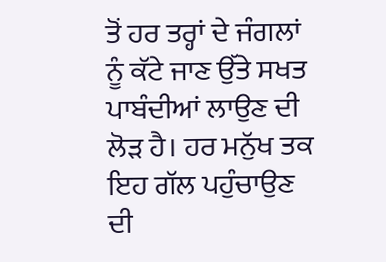ਤੋਂ ਹਰ ਤਰ੍ਹਾਂ ਦੇ ਜੰਗਲਾਂ ਨੂੰ ਕੱਟੇ ਜਾਣ ਉੱਤੇ ਸਖਤ ਪਾਬੰਦੀਆਂ ਲਾਉਣ ਦੀ ਲੋੜ ਹੈ। ਹਰ ਮਨੁੱਖ ਤਕ ਇਹ ਗੱਲ ਪਹੁੰਚਾਉਣ ਦੀ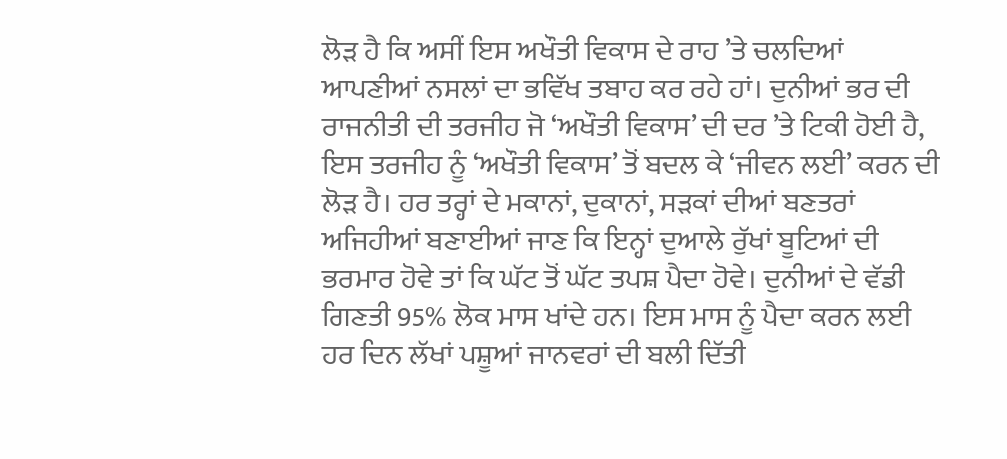ਲੋੜ ਹੈ ਕਿ ਅਸੀਂ ਇਸ ਅਖੌਤੀ ਵਿਕਾਸ ਦੇ ਰਾਹ ’ਤੇ ਚਲਦਿਆਂ ਆਪਣੀਆਂ ਨਸਲਾਂ ਦਾ ਭਵਿੱਖ ਤਬਾਹ ਕਰ ਰਹੇ ਹਾਂ। ਦੁਨੀਆਂ ਭਰ ਦੀ ਰਾਜਨੀਤੀ ਦੀ ਤਰਜੀਹ ਜੋ ‘ਅਖੌਤੀ ਵਿਕਾਸ’ ਦੀ ਦਰ ’ਤੇ ਟਿਕੀ ਹੋਈ ਹੈ, ਇਸ ਤਰਜੀਹ ਨੂੰ ‘ਅਖੌਤੀ ਵਿਕਾਸ’ ਤੋਂ ਬਦਲ ਕੇ ‘ਜੀਵਨ ਲਈ’ ਕਰਨ ਦੀ ਲੋੜ ਹੈ। ਹਰ ਤਰ੍ਹਾਂ ਦੇ ਮਕਾਨਾਂ, ਦੁਕਾਨਾਂ, ਸੜਕਾਂ ਦੀਆਂ ਬਣਤਰਾਂ ਅਜਿਹੀਆਂ ਬਣਾਈਆਂ ਜਾਣ ਕਿ ਇਨ੍ਹਾਂ ਦੁਆਲੇ ਰੁੱਖਾਂ ਬੂਟਿਆਂ ਦੀ ਭਰਮਾਰ ਹੋਵੇ ਤਾਂ ਕਿ ਘੱਟ ਤੋਂ ਘੱਟ ਤਪਸ਼ ਪੈਦਾ ਹੋਵੇ। ਦੁਨੀਆਂ ਦੇ ਵੱਡੀ ਗਿਣਤੀ 95% ਲੋਕ ਮਾਸ ਖਾਂਦੇ ਹਨ। ਇਸ ਮਾਸ ਨੂੰ ਪੈਦਾ ਕਰਨ ਲਈ ਹਰ ਦਿਨ ਲੱਖਾਂ ਪਸ਼ੂਆਂ ਜਾਨਵਰਾਂ ਦੀ ਬਲੀ ਦਿੱਤੀ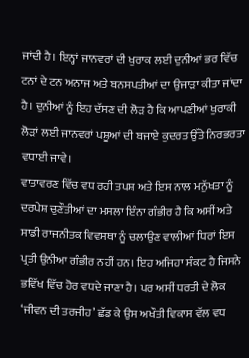ਜਾਂਦੀ ਹੈ। ਇਨ੍ਹਾਂ ਜਾਨਵਰਾਂ ਦੀ ਖੁਰਾਕ ਲਈ ਦੁਨੀਆਂ ਭਰ ਵਿੱਚ ਟਨਾਂ ਦੇ ਟਨ ਅਨਾਜ ਅਤੇ ਬਨਸਪਤੀਆਂ ਦਾ ਉਜਾੜਾ ਕੀਤਾ ਜਾਂਦਾ ਹੈ। ਦੁਨੀਆਂ ਨੂੰ ਇਹ ਦੱਸਣ ਦੀ ਲੋੜ ਹੈ ਕਿ ਆਪਣੀਆਂ ਖੁਰਾਕੀ ਲੋੜਾਂ ਲਈ ਜਾਨਵਰਾਂ ਪਸ਼ੂਆਂ ਦੀ ਬਜਾਏ ਕੁਦਰਤ ਉੱਤੇ ਨਿਰਭਰਤਾ ਵਧਾਈ ਜਾਵੇ।
ਵਾਤਾਵਰਣ ਵਿੱਚ ਵਧ ਰਹੀ ਤਪਸ਼ ਅਤੇ ਇਸ ਨਾਲ ਮਨੁੱਖਤਾ ਨੂੰ ਦਰਪੇਸ਼ ਚੁਣੌਤੀਆਂ ਦਾ ਮਸਲਾ ਇੰਨਾ ਗੰਭੀਰ ਹੈ ਕਿ ਅਸੀਂ ਅਤੇ ਸਾਡੀ ਰਾਜਨੀਤਕ ਵਿਵਸਥਾ ਨੂੰ ਚਲਾਉਣ ਵਾਲੀਆਂ ਧਿਰਾਂ ਇਸ ਪ੍ਰਤੀ ਉਨੀਆ ਗੰਭੀਰ ਨਹੀਂ ਹਨ। ਇਹ ਅਜਿਹਾ ਸੰਕਟ ਹੈ ਜਿਸਨੇ ਭਵਿੱਖ ਵਿੱਚ ਹੋਰ ਵਧਦੇ ਜਾਣਾ ਹੈ। ਪਰ ਅਸੀਂ ਧਰਤੀ ਦੇ ਲੋਕ ‘ਜੀਵਨ ਦੀ ਤਰਜੀਹ’ ਛੱਡ ਕੇ ਉਸ ਅਖੌਤੀ ਵਿਕਾਸ ਵੱਲ ਵਧ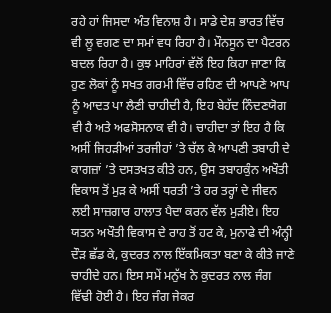ਰਹੇ ਹਾਂ ਜਿਸਦਾ ਅੰਤ ਵਿਨਾਸ਼ ਹੈ। ਸਾਡੇ ਦੇਸ਼ ਭਾਰਤ ਵਿੱਚ ਵੀ ਲੂ ਵਗਣ ਦਾ ਸਮਾਂ ਵਧ ਰਿਹਾ ਹੈ। ਮੌਨਸੂਨ ਦਾ ਪੈਟਰਨ ਬਦਲ ਰਿਹਾ ਹੈ। ਕੁਝ ਮਾਹਿਰਾਂ ਵੱਲੋਂ ਇਹ ਕਿਹਾ ਜਾਣਾ ਕਿ ਹੁਣ ਲੋਕਾਂ ਨੂੰ ਸਖਤ ਗਰਮੀ ਵਿੱਚ ਰਹਿਣ ਦੀ ਆਪਣੇ ਆਪ ਨੂੰ ਆਦਤ ਪਾ ਲੈਣੀ ਚਾਹੀਦੀ ਹੈ, ਇਹ ਬੇਹੱਦ ਨਿੰਦਣਯੋਗ ਵੀ ਹੈ ਅਤੇ ਅਫਸੋਸਨਾਕ ਵੀ ਹੈ। ਚਾਹੀਦਾ ਤਾਂ ਇਹ ਹੈ ਕਿ ਅਸੀਂ ਜਿਹੜੀਆਂ ਤਰਜੀਹਾਂ ’ਤੇ ਚੱਲ ਕੇ ਆਪਣੀ ਤਬਾਹੀ ਦੇ ਕਾਗਜ਼ਾਂ ’ਤੇ ਦਸਤਖਤ ਕੀਤੇ ਹਨ, ਉਸ ਤਬਾਹਕੁੰਨ ਅਖੌਤੀ ਵਿਕਾਸ ਤੋਂ ਮੁੜ ਕੇ ਅਸੀਂ ਧਰਤੀ ’ਤੇ ਹਰ ਤਰ੍ਹਾਂ ਦੇ ਜੀਵਨ ਲਈ ਸਾਜ਼ਗਾਰ ਹਾਲਾਤ ਪੈਦਾ ਕਰਨ ਵੱਲ ਮੁੜੀਏ। ਇਹ ਯਤਨ ਅਖੌਤੀ ਵਿਕਾਸ ਦੇ ਰਾਹ ਤੋਂ ਹਟ ਕੇ, ਮੁਨਾਫੇ ਦੀ ਅੰਨ੍ਹੀ ਦੌੜ ਛੱਡ ਕੇ, ਕੁਦਰਤ ਨਾਲ ਇੱਕਮਿਕਤਾ ਬਣਾ ਕੇ ਕੀਤੇ ਜਾਣੇ ਚਾਹੀਦੇ ਹਨ। ਇਸ ਸਮੇਂ ਮਨੁੱਖ ਨੇ ਕੁਦਰਤ ਨਾਲ ਜੰਗ ਵਿੱਢੀ ਹੋਈ ਹੈ। ਇਹ ਜੰਗ ਜੇਕਰ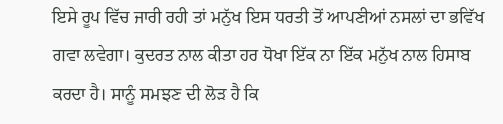ਇਸੇ ਰੂਪ ਵਿੱਚ ਜਾਰੀ ਰਹੀ ਤਾਂ ਮਨੁੱਖ ਇਸ ਧਰਤੀ ਤੋਂ ਆਪਣੀਆਂ ਨਸਲਾਂ ਦਾ ਭਵਿੱਖ ਗਵਾ ਲਵੇਗਾ। ਕੁਦਰਤ ਨਾਲ ਕੀਤਾ ਹਰ ਧੋਖਾ ਇੱਕ ਨਾ ਇੱਕ ਮਨੁੱਖ ਨਾਲ ਹਿਸਾਬ ਕਰਦਾ ਹੈ। ਸਾਨੂੰ ਸਮਝਣ ਦੀ ਲੋੜ ਹੈ ਕਿ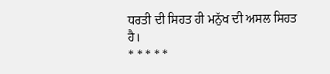ਧਰਤੀ ਦੀ ਸਿਹਤ ਹੀ ਮਨੁੱਖ ਦੀ ਅਸਲ ਸਿਹਤ ਹੈ।
* * * * *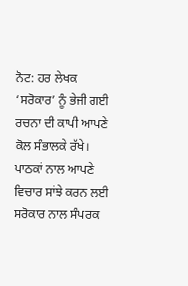ਨੋਟ: ਹਰ ਲੇਖਕ ‘ਸਰੋਕਾਰ’ ਨੂੰ ਭੇਜੀ ਗਈ ਰਚਨਾ ਦੀ ਕਾਪੀ ਆਪਣੇ ਕੋਲ ਸੰਭਾਲਕੇ ਰੱਖੇ।
ਪਾਠਕਾਂ ਨਾਲ ਆਪਣੇ ਵਿਚਾਰ ਸਾਂਝੇ ਕਰਨ ਲਈ ਸਰੋਕਾਰ ਨਾਲ ਸੰਪਰਕ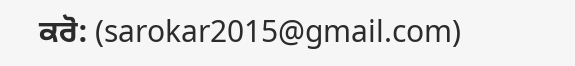ਕਰੋ: (sarokar2015@gmail.com)